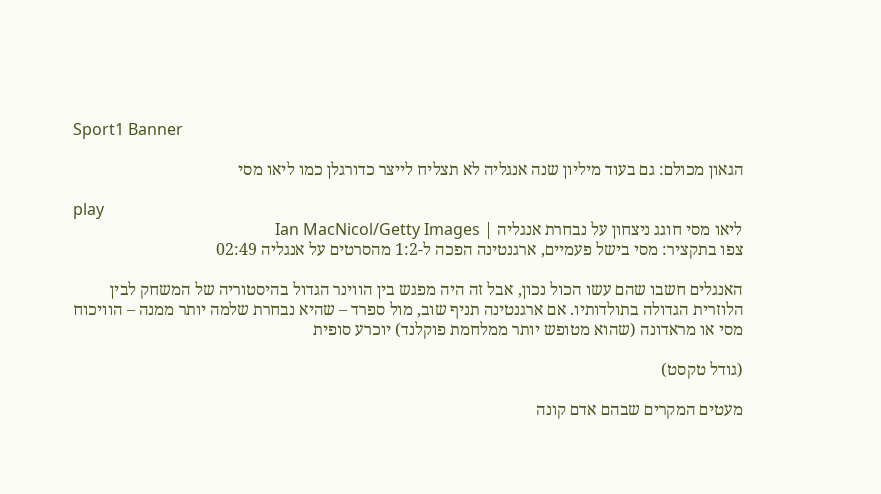Sport1 Banner

הגאון מכולם: גם בעוד מיליון שנה אנגליה לא תצליח לייצר כדורגלן כמו ליאו מסי

play
ליאו מסי חוגג ניצחון על נבחרת אנגליה | Ian MacNicol/Getty Images
צפו בתקציר: מסי בישל פעמיים, ארגנטינה הפכה ל-1:2 מהסרטים על אנגליה 02:49

האנגלים חשבו שהם עשו הכול נכון, אבל זה היה מפגש בין הווינר הגדול בהיסטוריה של המשחק לבין הלוזרית הגדולה בתולדותיו. אם ארגנטינה תניף שוב, מול ספרד – שהיא נבחרת שלמה יותר ממנה – הוויכוח מסי או מראדונה (שהוא מטופש יותר ממלחמת פוקלנד) יוכרע סופית

(גודל טקסט)

מעטים המקרים שבהם אדם קונה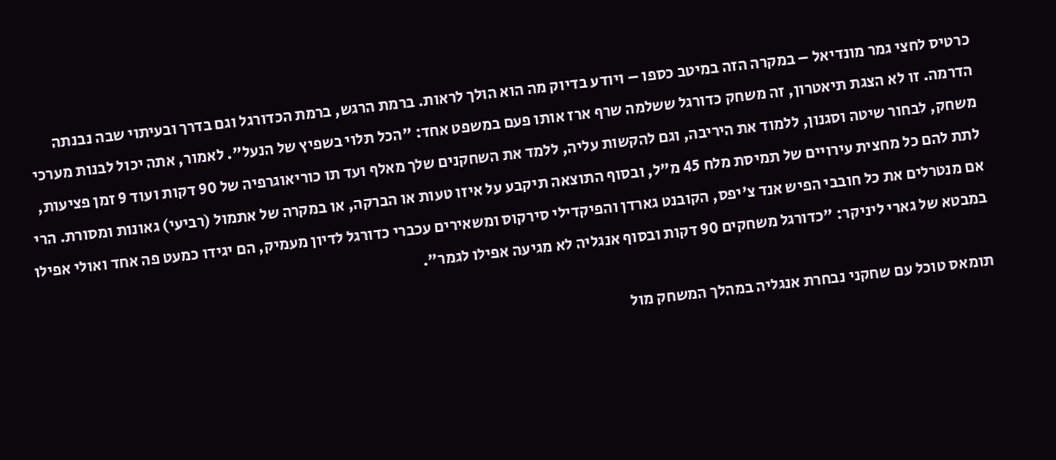כרטיס לחצי גמר מונדיאל – במקרה הזה במיטב כספו – ויודע בדיוק מה הוא הולך לראות. ברמת הרגש, ברמת הכדורגל וגם בדרך ובעיתוי שבה נבנתה הדרמה. זו לא הצגת תיאטרון, זה משחק כדורגל ששלמה שרף ארז אותו פעם במשפט אחד: "הכל תלוי בשפיץ של הנעל". לאמור, אתה יכול לבנות מערכי משחק, לבחור שיטה וסגנון, ללמוד את היריבה, וגם להקשות עליה, ללמד את השחקנים שלך מאלף ועד תו כוריאוגרפיה של 90 דקות ועוד 9 זמן פציעות, לתת להם כל מחצית עירויים של תמיסת מלח 45 מ"ל, ובסוף התוצאה תיקבע על איזו טעות או הברקה, או במקרה של אתמול (רביעי) גאונות ומסורת. הרי אם מנטרלים את כל חובבי הפיש אנד צ'יפס, הקובנט גארדן והפיקדילי סירקוס ומשאירים עכברי כדורגל לדיון מעמיק, הם יגידו כמעט פה אחד ואולי אפילו במבטא של גארי ליניקר: "כדורגל משחקים 90 דקות ובסוף אנגליה לא מגיעה אפילו לגמר".

תומאס טוכל עם שחקני נבחרת אנגליה במהלך המשחק מול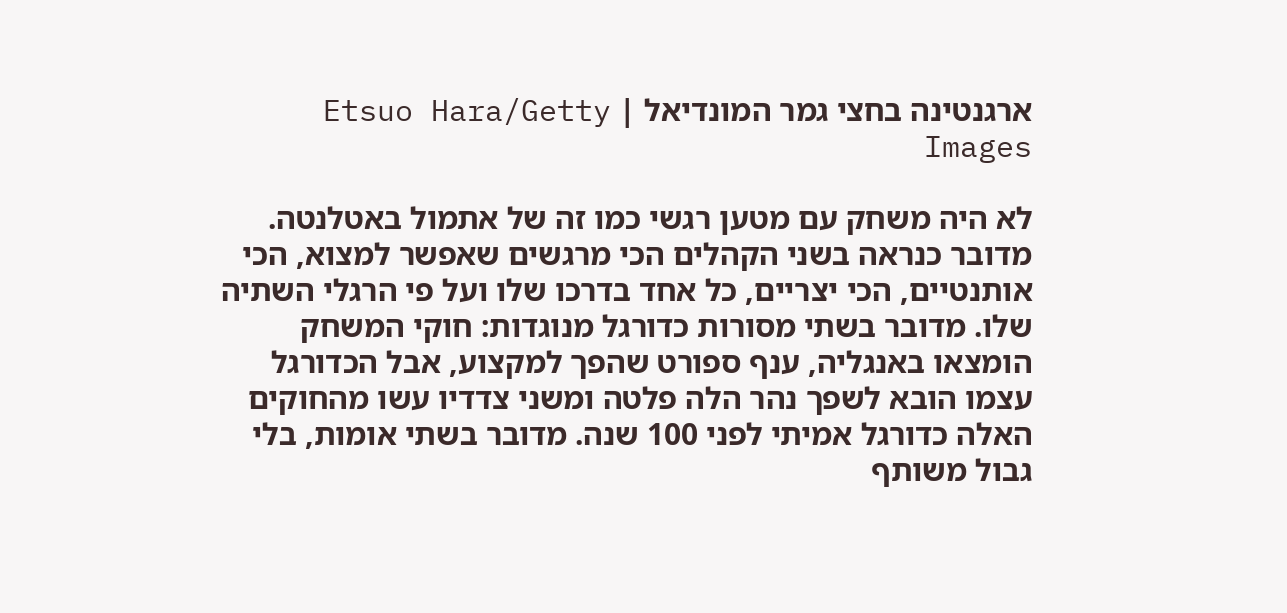ארגנטינה בחצי גמר המונדיאל | Etsuo Hara/Getty Images

לא היה משחק עם מטען רגשי כמו זה של אתמול באטלנטה. מדובר כנראה בשני הקהלים הכי מרגשים שאפשר למצוא, הכי אותנטיים, הכי יצריים, כל אחד בדרכו שלו ועל פי הרגלי השתיה שלו. מדובר בשתי מסורות כדורגל מנוגדות: חוקי המשחק הומצאו באנגליה, ענף ספורט שהפך למקצוע, אבל הכדורגל עצמו הובא לשפך נהר הלה פלטה ומשני צדדיו עשו מהחוקים האלה כדורגל אמיתי לפני 100 שנה. מדובר בשתי אומות, בלי גבול משותף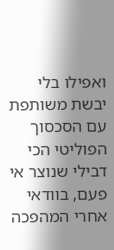ואפילו בלי יבשת משותפת עם הסכסוך הפוליטי הכי דבילי שנוצר אי פעם, בוודאי אחרי המהפכה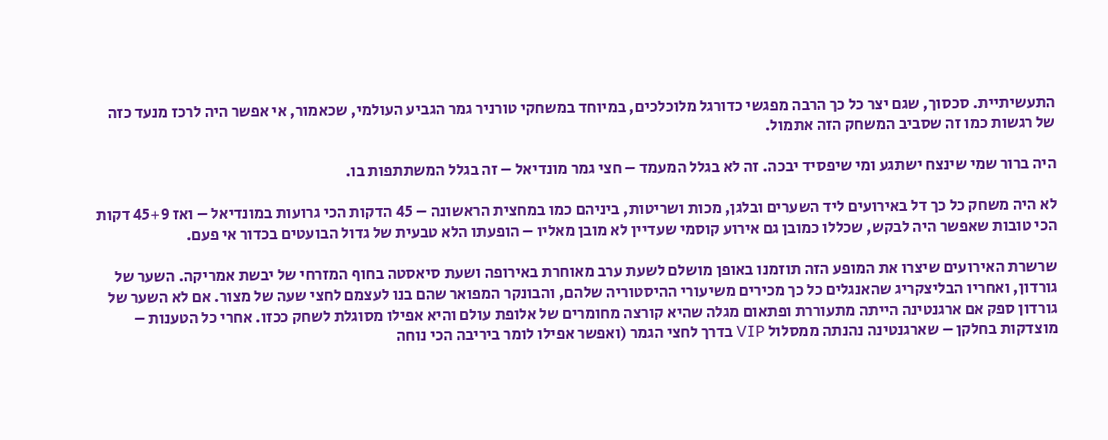התעשיתיית. סכסוך, שגם יצר כל כך הרבה מפגשי כדורגל מלוכלכים, במיוחד במשחקי טורניר גמר הגביע העולמי, שכאמור, אי אפשר היה לרכז מנעד כזה של רגשות כמו זה שסביב המשחק הזה אתמול.

היה ברור שמי שינצח ישתגע ומי שיפסיד יבכה. זה לא בגלל המעמד – חצי גמר מונדיאל – זה בגלל המשתתפות בו.

לא היה משחק כל כך דל באירועים ליד השערים ובלגן, מכות ושריטות, ביניהם כמו במחצית הראשונה – 45 הדקות הכי גרועות במונדיאל – ואז 45+9 דקות הכי טובות שאפשר היה לבקש, שכללו כמובן גם אירוע קוסמי שעדיין לא מובן מאליו – הופעתו הלא טבעית של גדול הבועטים בכדור אי פעם.

שרשרת האירועים שיצרו את המופע הזה תוזמנו באופן מושלם לשעת ערב מאוחרת באירופה ושעת סיאסטה בחוף המזרחי של יבשת אמריקה. השער של גורדון, ואחריו הבליצקריג שהאנגלים כל כך מכירים משיעורי ההיסטוריה שלהם, והבונקר המפואר שהם בנו לעצמם לחצי שעה של מצור. אם לא השער של גורדון ספק אם ארגנטינה הייתה מתעוררת ופתאום מגלה שהיא קורצה מחומרים של אלופת עולם והיא אפילו מסוגלת לשחק ככזו. אחרי כל הטענות – מוצדקות בחלקן – שארגנטינה נהנתה ממסלול VIP בדרך לחצי הגמר (ואפשר אפילו לומר ביריבה הכי נוחה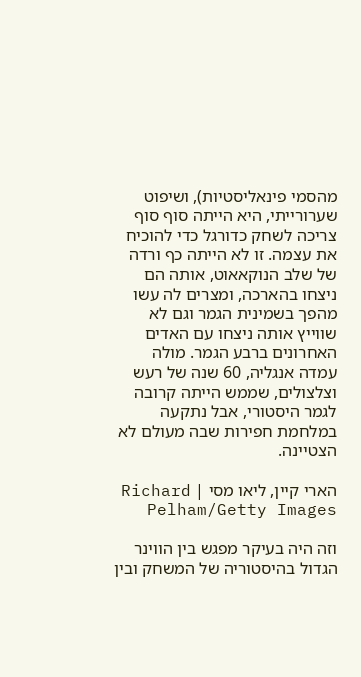מהסמי פינאליסטיות), ושיפוט שערורייתי, היא הייתה סוף סוף צריכה לשחק כדורגל כדי להוכיח את עצמה. זו לא הייתה כף ורדה של שלב הנוקאאוט, אותה הם ניצחו בהארכה, ומצרים לה עשו מהפך בשמינית הגמר וגם לא שווייץ אותה ניצחו עם האדים האחרונים ברבע הגמר. מולה עמדה אנגליה, 60 שנה של רעש וצלצולים, שממש הייתה קרובה לגמר היסטורי, אבל נתקעה במלחמת חפירות שבה מעולם לא הצטיינה.

הארי קיין, ליאו מסי | Richard Pelham/Getty Images

וזה היה בעיקר מפגש בין הווינר הגדול בהיסטוריה של המשחק ובין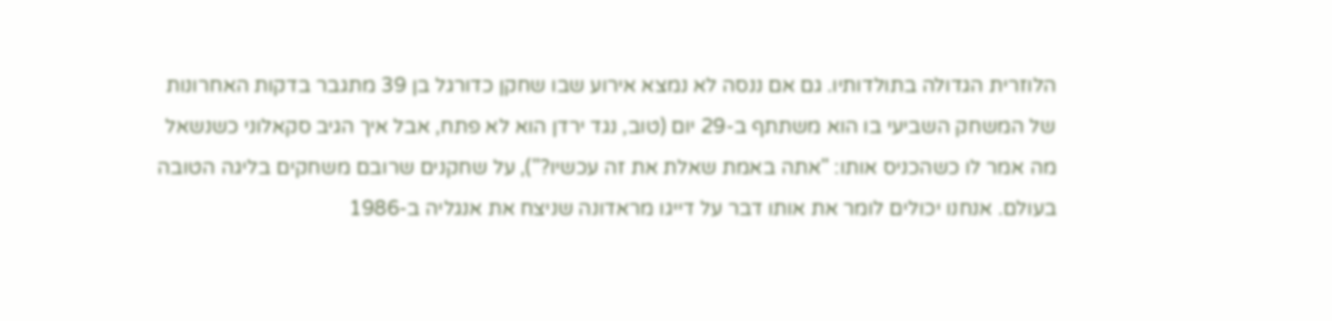הלוזרית הגדולה בתולדותיו. גם אם ננסה לא נמצא אירוע שבו שחקן כדורגל בן 39 מתגבר בדקות האחרונות של המשחק השביעי בו הוא משתתף ב-29 יום (טוב, נגד ירדן הוא לא פתח, אבל איך הגיב סקאלוני כשנשאל מה אמר לו כשהכניס אותו: "אתה באמת שאלת את זה עכשיו?"), על שחקנים שרובם משחקים בליגה הטובה בעולם. אנחנו יכולים לומר את אותו דבר על דייגו מראדונה שניצח את אנגליה ב-1986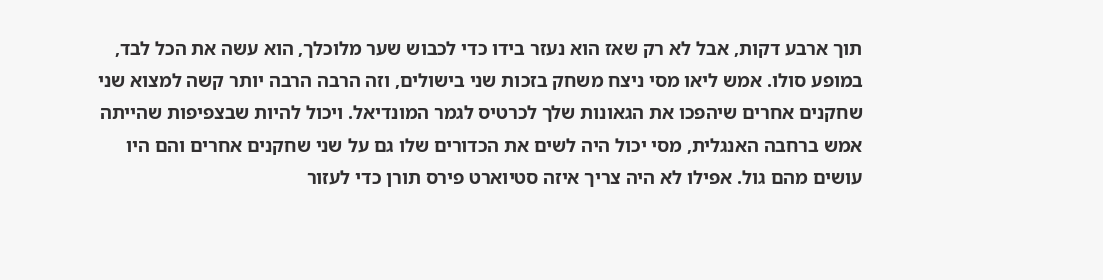תוך ארבע דקות, אבל לא רק שאז הוא נעזר בידו כדי לכבוש שער מלוכלך, הוא עשה את הכל לבד, במופע סולו. אמש ליאו מסי ניצח משחק בזכות שני בישולים, וזה הרבה הרבה יותר קשה למצוא שני שחקנים אחרים שיהפכו את הגאונות שלך לכרטיס לגמר המונדיאל. ויכול להיות שבצפיפות שהייתה אמש ברחבה האנגלית, מסי יכול היה לשים את הכדורים שלו גם על שני שחקנים אחרים והם היו עושים מהם גול. אפילו לא היה צריך איזה סטיוארט פירס תורן כדי לעזור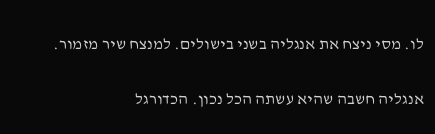לו. מסי ניצח את אנגליה בשני בישולים. למנצח שיר מזמור.

אנגליה חשבה שהיא עשתה הכל נכון. הכדורגל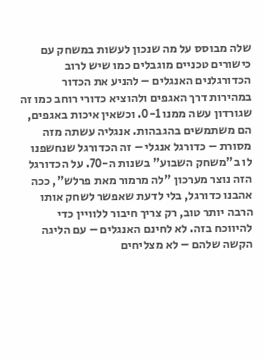שלה מבוסס על מה שנכון לעשות במשחק עם כישורים טכניים מוגבלים כמו שיש לרוב הכדורגלנים האנגלים – להניע את הכדור במהירות דרך האגפים ולהוציא כדורי רוחב כמו זה שגורדון עשה ממנו 0-1. וכשאין איכות באגפים, הם משתמשים בהגבהות. אנגליה עשתה מזה מסורת – כדורגל אנגלי – זה הכדורגל שנחשפנו לו ב"משחק השבוע" בשנות ה-70. על הכדורגל הזה נוצר מערכון "לה מרמור מאת פרלש", ככה אהבנו כדורגל, בלי לדעת שאפשר לשחק אותו הרבה יותר טוב, רק צריך חיבור ללוויין כדי להיווכח בזה. לא לחינם האנגלים – עם הליגה הקשה שלהם – לא מצליחים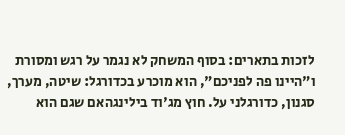לזכות בתארים: בסוף המשחק לא נגמר על רגש ומסורת ו"היינו פה לפניכם", הוא מוכרע בכדורגל: שיטה, מערך, סגנון, כדורגלני על. חוץ מג'וד בילינגהאם שגם הוא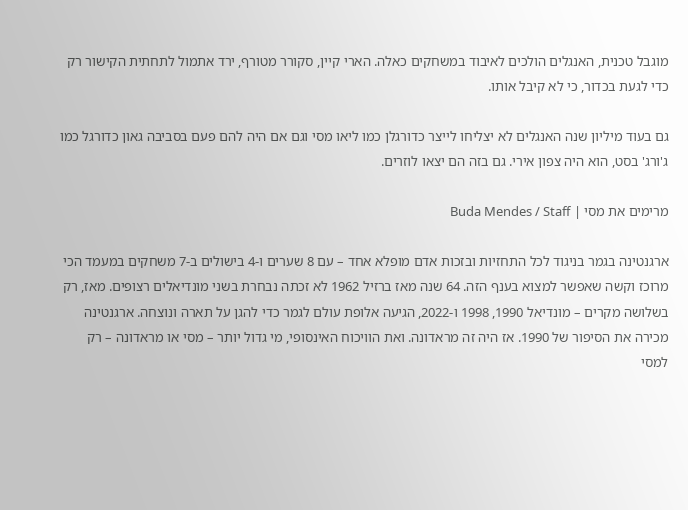מוגבל טכנית, האנגלים הולכים לאיבוד במשחקים כאלה. הארי קיין, סקורר מטורף, ירד אתמול לתחתית הקישור רק כדי לגעת בכדור, כי לא קיבל אותו.

גם בעוד מיליון שנה האנגלים לא יצליחו לייצר כדורגלן כמו ליאו מסי וגם אם היה להם פעם בסביבה גאון כדורגל כמו ג'ורג' בסט, הוא היה צפון אירי. גם בזה הם יצאו לוזרים.

מרימים את מסי | Buda Mendes / Staff

ארגנטינה בגמר בניגוד לכל התחזיות ובזכות אדם מופלא אחד – עם 8 שערים ו-4 בישולים ב-7 משחקים במעמד הכי מרוכז וקשה שאפשר למצוא בענף הזה. 64 שנה מאז ברזיל 1962 לא זכתה נבחרת בשני מונדיאלים רצופים. מאז, רק בשלושה מקרים – מונדיאל 1990, 1998 ו-2022, הגיעה אלופת עולם לגמר כדי להגן על תארה ונוצחה. ארגנטינה מכירה את הסיפור של 1990. אז היה זה מראדונה. ואת הוויכוח האינסופי, מי גדול יותר – מסי או מראדונה – רק למסי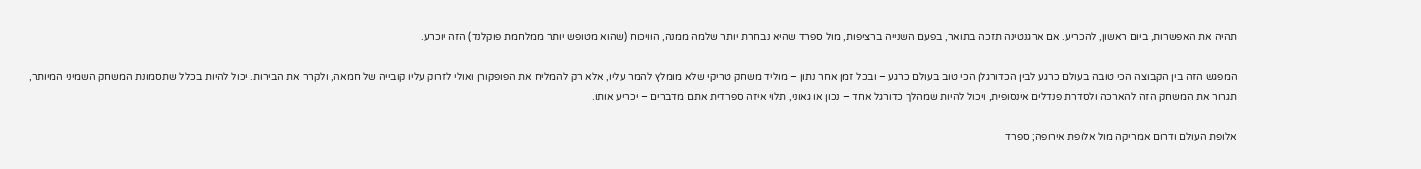תהיה את האפשרות, ביום ראשון, להכריע. אם ארגנטינה תזכה בתואר, בפעם השנייה ברציפות, מול ספרד שהיא נבחרת יותר שלמה ממנה, הוויכוח (שהוא מטופש יותר ממלחמת פוקלנד) הזה יוכרע.

המפגש הזה בין הקבוצה הכי טובה בעולם כרגע לבין הכדורגלן הכי טוב בעולם כרגע – ובכל זמן אחר נתון – מוליד משחק טריקי שלא מומלץ להמר עליו, אלא רק להמליח את הפופקורן ואולי לזרוק עליו קובייה של חמאה, ולקרר את הבירות. יכול להיות בכלל שתסמונת המשחק השמיני המיותר, תגרור את המשחק הזה להארכה ולסדרת פנדלים אינסופית, ויכול להיות שמהלך כדורגל אחד – נכון או גאוני, תלוי איזה ספרדית אתם מדברים – יכריע אותו.

אלופת העולם ודרום אמריקה מול אלופת אירופה; ספרד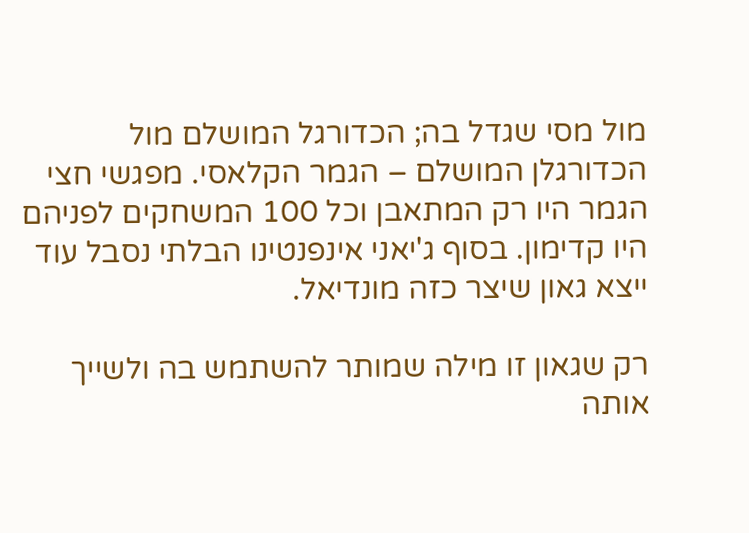מול מסי שגדל בה; הכדורגל המושלם מול הכדורגלן המושלם – הגמר הקלאסי. מפגשי חצי הגמר היו רק המתאבן וכל 100 המשחקים לפניהם היו קדימון. בסוף ג'יאני אינפנטינו הבלתי נסבל עוד ייצא גאון שיצר כזה מונדיאל.

רק שגאון זו מילה שמותר להשתמש בה ולשייך אותה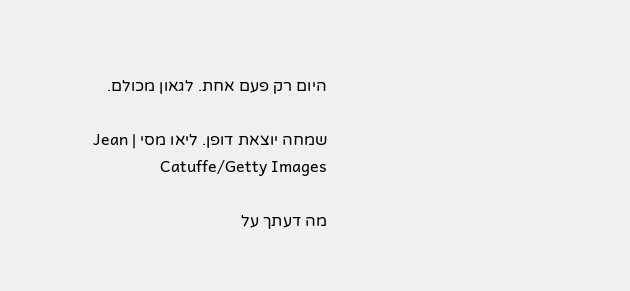היום רק פעם אחת. לגאון מכולם.

שמחה יוצאת דופן. ליאו מסי | Jean Catuffe/Getty Images

מה דעתך על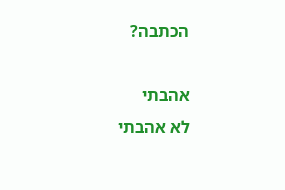הכתבה?

אהבתי
לא אהבתי